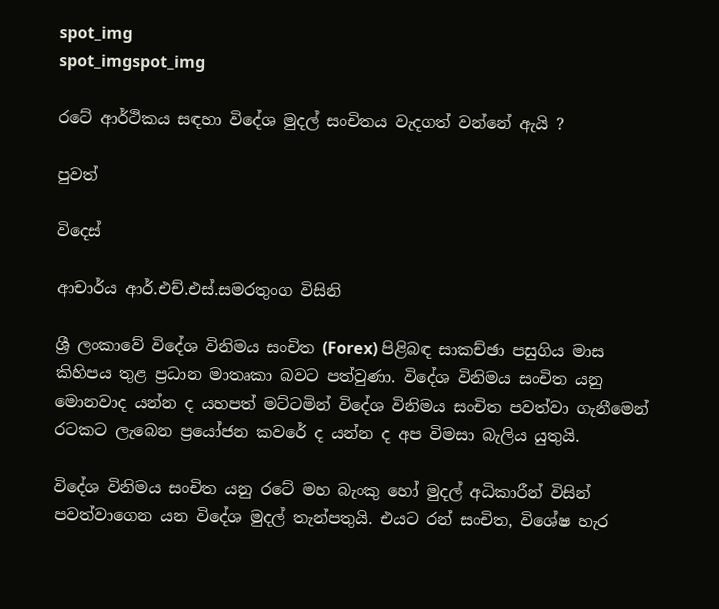spot_img
spot_imgspot_img

රටේ ආර්ථිකය සඳහා විදේශ මුදල් සංචිතය වැදගත් වන්නේ ඇයි ?

පුවත්

විදෙස්

ආචාර්ය ආර්.එච්.එස්.සමරතුංග විසිනි

ශ්‍රී ලංකාවේ විදේශ විනිමය සංචිත (Forex) පිළිබඳ සාකච්ඡා පසුගිය මාස කිහිපය තුළ ප්‍රධ‍ාන මාතෘකා බවට පත්වුණා. විදේශ විනිමය සංචිත යනු මොනවාද යන්න ද යහපත් මට්ටමින් විදේශ විනිමය සංචිත පවත්වා ගැනීමෙන් රටකට ලැබෙන ප්‍රයෝජන කවරේ ද යන්න ද අප විමසා බැලිය යුතුයි.

විදේශ විනිමය සංචිත යනු රටේ මහ බැංකු හෝ මුදල් අධිකාරීන් විසින් පවත්වාගෙන යන විදේශ මුදල් තැන්පතුයි. එයට රන් සංචිත, විශේෂ හැර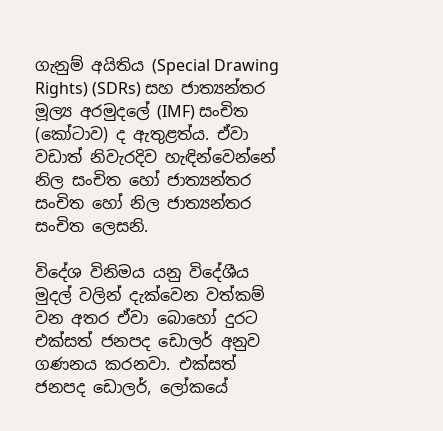ගැනුම් අයිතිය (Special Drawing Rights) (SDRs) සහ ජාත්‍යන්තර මූල්‍ය අරමුදලේ (IMF) සංචිත (කෝටාව) ද ඇතුළත්ය. ඒවා වඩාත් නිවැරදිව හැඳින්වෙන්නේ නිල සංචිත හෝ ජාත්‍යන්තර සංචිත හෝ නිල ජාත්‍යන්තර සංචිත ලෙසනි.

විදේශ විනිමය යනු විදේශීය මුදල් වලින් දැක්වෙන වත්කම් වන අතර ඒවා බොහෝ දුරට එක්සත් ජනපද ඩොලර් අනුව ගණනය කරනවා. එක්සත් ජනපද ඩොලර්, ලෝකයේ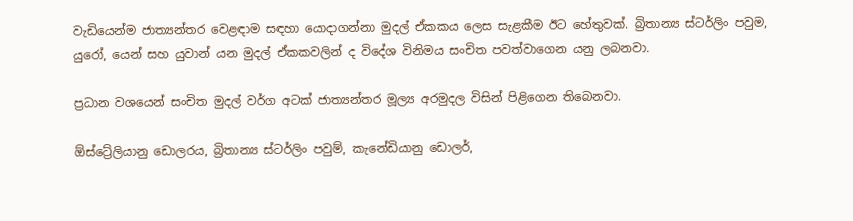වැඩියෙන්ම ජාත්‍යන්තර වෙළඳාම සඳහා යොදාගන්නා මුදල් ඒකකය ලෙස සැළකීම ඊට හේතුවක්. බ්‍රිතාන්‍ය ස්ටර්ලිං පවුම, යුරෝ, යෙන් සහ යුවාන් යන මුදල් ඒකකවලින් ද විදේශ විනිමය සංචිත පවත්වාගෙන යනු ලබනවා.

ප්‍රධාන වශයෙන් සංචිත මුදල් වර්ග අටක් ජාත්‍යන්තර මූල්‍ය අරමුදල විසින් පිළිගෙන තිබෙනවා.

ඕස්ට්‍රේලියානු ඩොලරය, බ්‍රිතාන්‍ය ස්ටර්ලිං පවුම්, කැනේඩියානු ඩොලර්,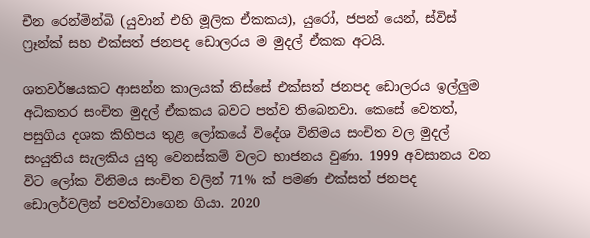චීන රෙන්මින්බි (යුවාන් එහි මූලික ඒකකය), යුරෝ, ජපන් යෙන්, ස්විස් ෆ්‍රෑන්ක් සහ එක්සත් ජනපද ඩොලරය ම මුදල් ඒකක අටයි.

ශතවර්ෂයකට ආසන්න කාලයක් තිස්සේ එක්සත් ජනපද ඩොලරය ඉල්ලුම අධිකතර සංචිත මුදල් ඒකකය බවට පත්ව තිබෙනවා. කෙසේ වෙතත්, පසුගිය දශක කිහිපය තුළ ලෝකයේ විදේශ විනිමය සංචිත වල මුදල් සංයුතිය සැලකිය යුතු වෙනස්කම් වලට භාජනය වුණා. 1999 අවසානය වන විට ලෝක විනිමය සංචිත වලින් 71% ක් පමණ එක්සත් ජනපද ඩොලර්වලින් පවත්වාගෙන ගියා. 2020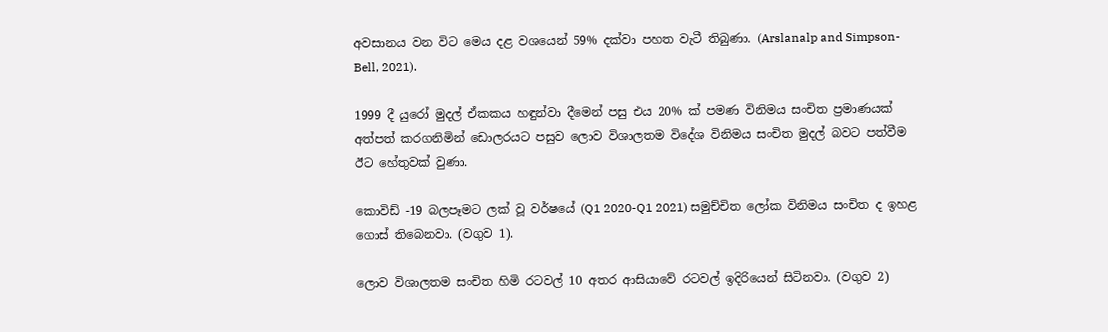අවසානය වන විට මෙය දළ වශයෙන් 59% දක්වා පහත වැටී තිබුණා. (Arslanalp and Simpson-Bell, 2021).

1999 දී යුරෝ මුදල් ඒකකය හඳුන්වා දීමෙන් පසු එය 20% ක් පමණ විනිමය සංචිත ප්‍රමාණයක් අත්පත් කරගනිමින් ඩොලරයට පසුව ලොව විශාලතම විදේශ විනිමය සංචිත මුදල් බවට පත්වීම ඊට හේතුවක් වුණා.

කොවිඩ් -19 බලපෑමට ලක් වූ වර්ෂයේ (Q1 2020-Q1 2021) සමුච්චිත ලෝක විනිමය සංචිත ද ඉහළ ගොස් තිබෙනවා. (වගුව 1).

ලොව විශාලතම සංචිත හිමි රටවල් 10 අතර ආසියාවේ රටවල් ඉදිරියෙන් සිටිනවා. (වගුව 2)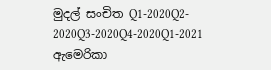මුදල් සංචිත Q1-2020Q2- 2020Q3-2020Q4-2020Q1-2021
ඇමෙරිකා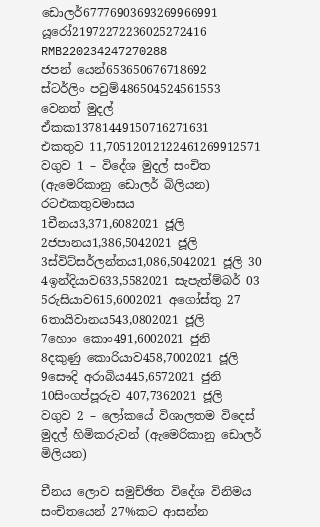ඩොලර්67776903693269966991
යූරෝ21972272236025272416
RMB220234247270288
ජපන් යෙන්653650676718692
ස්ටර්ලිං පවුම්486504524561553
වෙනත් මුදල් ඒකක13781449150716271631
එකතුව 11,70512012122461269912571
වගුව 1 – විදේශ මුදල් සංචිත (ඇමෙරිකානු ඩොලර් බිලියන)
රටඑකතුවමාසය
1චීනය3,371,6082021 ජූලි
2ජපානය1,386,5042021 ජූලි
3ස්විට්සර්ලන්තය1,086,5042021 ජූලි 30
4ඉන්දියාව633,5582021 සැපැත්ම්බර් 03
5රුසියාව615,6002021 අගෝස්තු 27
6තායිවානය543,0802021 ජූලි
7හොං කොං491,6002021 ජුනි
8දකුණු කොරියාව458,7002021 ජූලි
9සෞදි අරාබිය445,6572021 ජුනි
10සිංගප්පූරුව 407,7362021 ජූලි
වගුව 2 – ලෝකයේ විශාලතම විදෙස් මුදල් හිමිකරුවන් (ඇමෙරිකානු ඩොලර් මිලියන)

චීනය ලොව සමුච්ඡිත විදේශ විනිමය සංචිතයෙන් 27%කට ආසන්න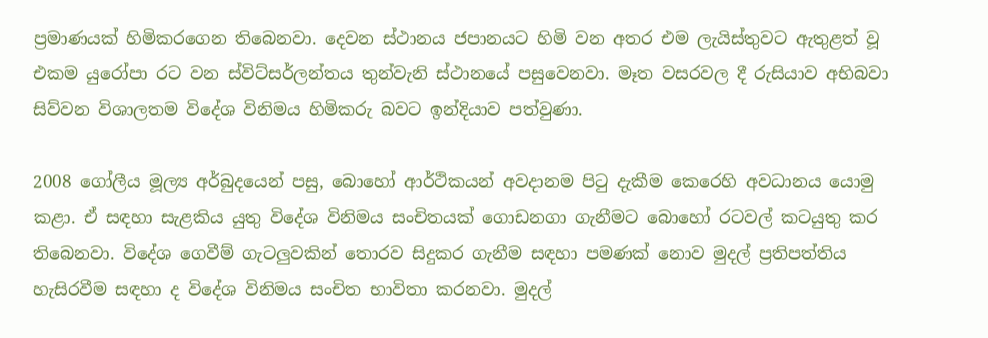ප්‍රමාණයක් හිමිකරගෙන තිබෙනවා. දෙවන ස්ථානය ජපානයට හිමි වන අතර එම ලැයිස්තුවට ඇතුළත් වූ එකම යුරෝපා රට වන ස්විට්සර්ලන්තය තුන්වැනි ස්ථානයේ පසුවෙනවා. මෑත වසරවල දී රුසියාව අභිබවා සිව්වන විශාලතම විදේශ විනිමය හිමිකරු බවට ඉන්දියාව පත්වුණා.

2008 ගෝලීය මූල්‍ය අර්බුදයෙන් පසු, බොහෝ ආර්ථිකයන් අවදානම පිටු දැකීම කෙරෙහි අවධානය යොමු කළා. ඒ සඳහා සැළකිය යුතු විදේශ විනිමය සංචිතයක් ගොඩනගා ගැනීමට බොහෝ රටවල් කටයුතු කර තිබෙනවා. විදේශ ගෙවීම් ගැටලුවකින් තොරව සිදුකර ගැනීම සඳහා පමණක් නොව මුදල් ප්‍රතිපත්තිය හැසිරවීම සඳහා ද විදේශ විනිමය සංචිත භාවිතා කරනවා. මුදල්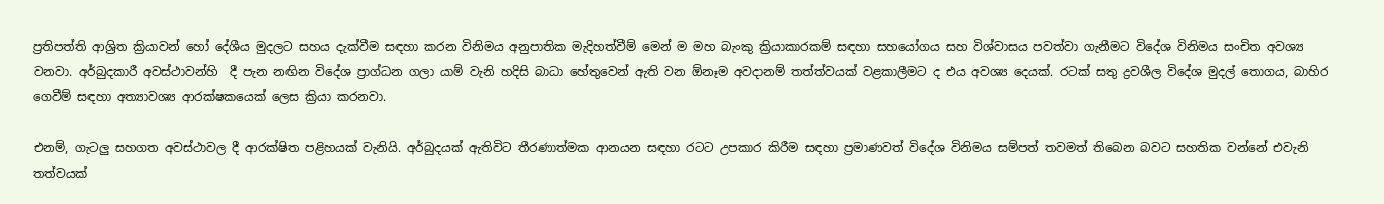ප්‍රතිපත්ති ආශ්‍රිත ක්‍රියාවන් හෝ දේශීය මුදලට සහය දැක්වීම සඳහා කරන විනිමය අනුපාතික මැදිහත්වීම් මෙන් ම මහ බැංකු ක්‍රියාකාරකම් සඳහා සහයෝගය සහ විශ්වාසය පවත්වා ගැනීමට විදේශ විනිමය සංචිත අවශ්‍ය වනවා. අර්බුදකාරී අවස්ථාවන්හි  දී පැන නඟින විදේශ ප්‍රාග්ධන ගලා යාම් වැනි හදිසි බාධා හේතුවෙන් ඇති වන ඕනෑම අවදානම් තත්ත්වයක් වළකාලීමට ද එය අවශ්‍ය දෙයක්. රටක් සතු ද්‍රවශීල විදේශ මුදල් තොගය, බාහිර ගෙවීම් සඳහා අත්‍යාවශ්‍ය ආරක්ෂකයෙක් ලෙස ක්‍රියා කරනවා.

එනම්, ගැටලු සහගත අවස්ථාවල දී ආරක්ෂිත පළිහයක් වැනියි. අර්බුදයක් ඇතිවිට තීරණාත්මක ආනයන සඳහා රටට උපකාර කිරීම සඳහා ප්‍රමාණවත් විදේශ විනිමය සම්පත් තවමත් තිබෙන බවට සහතික වන්නේ එවැනි තත්වයක්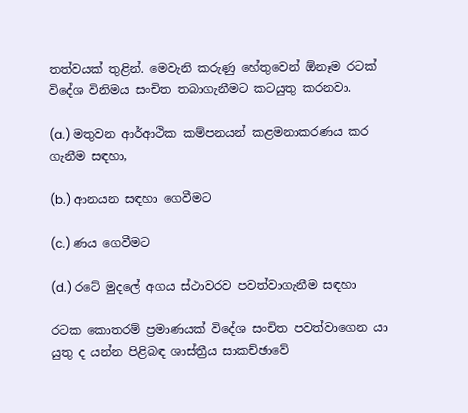තත්වයක් තුළින්. මෙවැනි කරුණු හේතුවෙන් ඕනෑම රටක් විදේශ විනිමය සංචිත තබාගැනීමට කටයුතු කරනවා.

(a.) මතුවන ආර්ආථික කම්පනයන් කළමනාකරණය කර ගැනීම සඳහා,

(b.) ආනයන සඳහා ගෙවීමට

(c.) ණය ගෙවීමට

(d.) රටේ මුදලේ අගය ස්ථාවරව පවත්වාගැනීම සඳහා

රටක කොතරම් ප්‍රමාණයක් විදේශ සංචිත පවත්වාගෙන යා යුතු ද යන්න පිළිබඳ ශාස්ත්‍රීය සාකච්ඡාවේ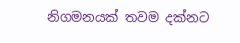නිගමනයක් තවම දක්නට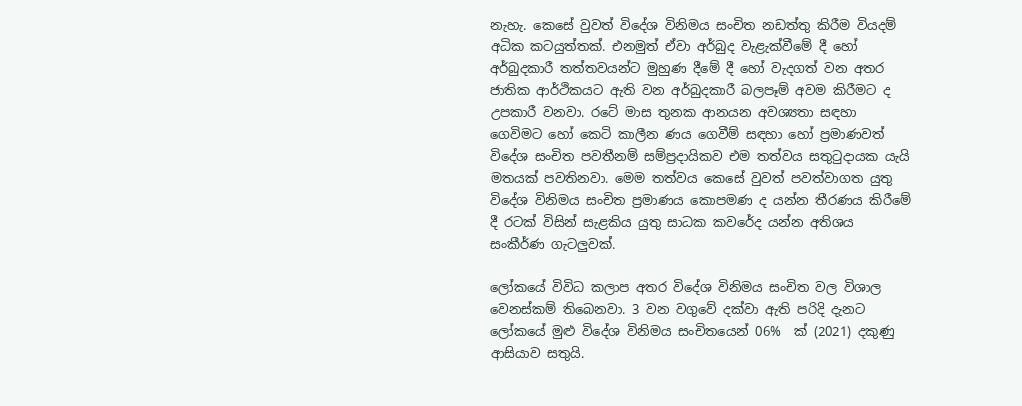නැහැ. කෙසේ වුවත් විදේශ විනිමය සංචිත නඩත්තු කිරීම වියදම් අධික කටයුත්තක්. එනමුත් ඒවා අර්බුද වැළැක්වීමේ දී හෝ අර්බුදකාරී තත්තවයන්ට මුහුණ දීමේ දී හෝ වැදගත් වන අතර ජාතික ආර්ථිකයට ඇති වන අර්බුදකාරී බලපෑම් අවම කිරීමට ද උපකාරී වනවා. රටේ මාස තුනක ආනයන අවශ්‍යතා සඳහා ගෙවිමට හෝ කෙටි කාලීන ණය ගෙවීම් සඳහා හෝ ප්‍රමාණවත් විදේශ සංචිත පවතීනම් සම්ප්‍රදායිකව එම තත්වය සතුටුදායක යැයි මතයක් පවතිනවා. මෙම තත්වය කෙසේ වුවත් පවත්වාගත යුතු විදේශ විනිමය සංචිත ප්‍රමාණය කොපමණ ද යන්න තීරණය කිරීමේ දී රටක් විසින් සැළකිය යුතු සාධක කවරේද යන්න අතිශය සංකීර්ණ ගැටලුවක්.

ලෝකයේ විවිධ කලාප අතර විදේශ විනිමය සංචිත වල විශාල වෙනස්කම් තිබෙනවා. 3 වන වගුවේ දක්වා ඇති පරිදි දැනට ලෝකයේ මුළු විදේශ විනිමය සංචිතයෙන් 06%  ක් (2021) දකුණු ආසියාව සතුයි.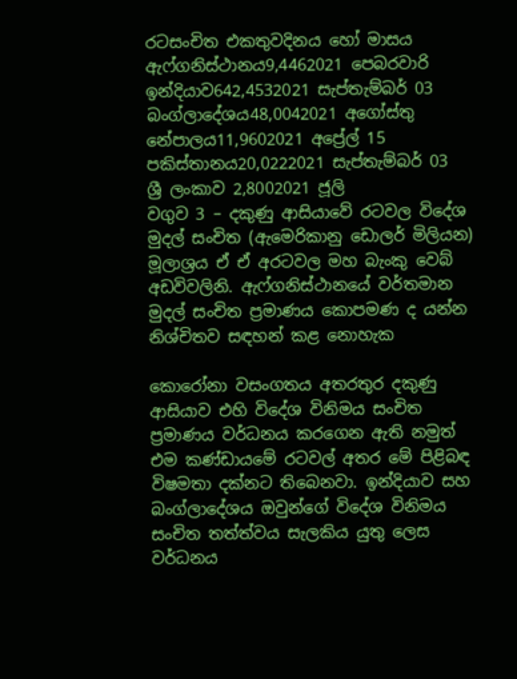රටසංචිත එකතුවදිනය හෝ මාසය
ඇෆ්ගනිස්ථානය9,4462021 පෙබරවාරි
ඉන්දියාව642,4532021 සැප්තැම්බර් 03
බංග්ලාදේශය48,0042021 අගෝස්තු
නේපාලය11,9602021 අප්‍රේල් 15
පකිස්තානය20,0222021 සැප්තැම්බර් 03
ශ්‍රී ලංකාව 2,8002021 ජූලි
වගුව 3 – දකුණු ආසියාවේ රටවල විදේශ මුදල් සංචිත (ඇමෙරිකානු ඩොලර් මිලියන) මූලාශ්‍රය ඒ ඒ අරටවල මහ බැංකු වෙබ් අඩවිවලිනි. ඇෆ්ගනිස්ථානයේ වර්තමාන මුදල් සංචිත ප්‍රමාණය කොපමණ ද යන්න නිශ්චිතව සඳහන් කළ නොහැක

කොරෝනා වසංගතය අතරතුර දකුණු ආසියාව එහි විදේශ විනිමය සංචිත ප්‍රමාණය වර්ධනය කරගෙන ඇති නමුත් එම කණ්ඩායමේ රටවල් අතර මේ පිළිබඳ විෂමතා දක්නට තිබෙනවා. ඉන්දියාව සහ බංග්ලාදේශය ඔවුන්ගේ විදේශ විනිමය සංචිත තත්ත්වය සැලකිය යුතු ලෙස වර්ධනය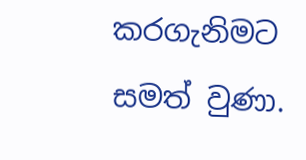කරගැනිමට සමත් වුණා.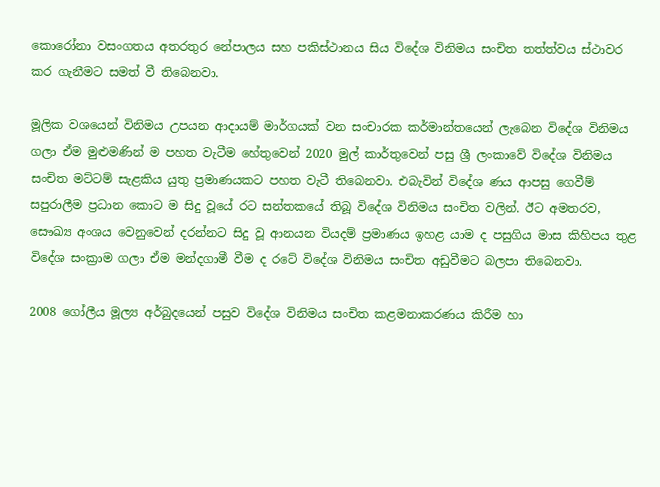කොරෝනා වසංගතය අතරතුර නේපාලය සහ පකිස්ථානය සිය විදේශ විනිමය සංචිත තත්ත්වය ස්ථාවර කර ගැනීමට සමත් වී තිබෙනවා.

මූලික වශයෙන් විනිමය උපයන ආදායම් මාර්ගයක් වන සංචාරක කර්මාන්තයෙන් ලැබෙන විදේශ විනිමය ගලා ඒම මුළුමණින් ම පහත වැටීම හේතුවෙන් 2020 මුල් කාර්තුවෙන් පසු ශ්‍රී ලංකාවේ විදේශ විනිමය සංචිත මට්ටම් සැළකිය යුතු ප්‍රමාණයකට පහත වැටී තිබෙනවා. එබැවින් විදේශ ණය ආපසු ගෙවීම් සපුරාලීම ප්‍රධාන කොට ම සිදු වූයේ රට සන්තකයේ තිබූ විදේශ විනිමය සංචිත වලින්. ඊට අමතරව, සෞඛ්‍ය අංශය වෙනුවෙන් දරන්නට සිදු වූ ආනයන වියදම් ප්‍රමාණය ඉහළ යාම ද පසුගිය මාස කිහිපය තුළ විදේශ සංක්‍රාම ගලා ඒම මන්දගාමී වීම ද රටේ විදේශ විනිමය සංචිත අඩුවීමට බලපා තිබෙනවා.

2008 ගෝලීය මූල්‍ය අර්බුදයෙන් පසුව විදේශ විනිමය සංචිත කළමනාකරණය කිරීම හා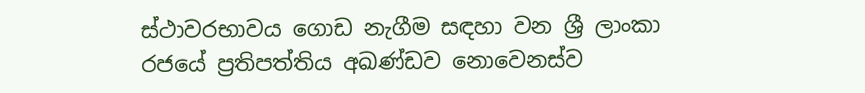ස්ථාවරභාවය ගොඩ නැගීම සඳහා වන ශ්‍රී ලාංකා රජයේ ප්‍රතිපත්තිය අඛණ්ඩව නොවෙනස්ව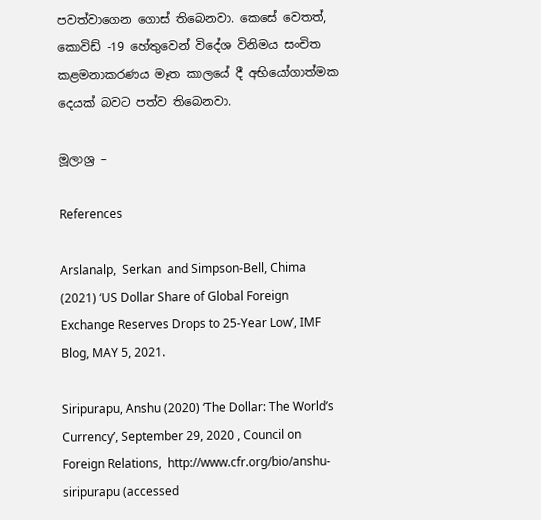පවත්වාගෙන ගොස් තිබෙනවා. කෙසේ වෙතත්, කොවිඩ් -19 හේතුවෙන් විදේශ විනිමය සංචිත කළමනාකරණය මෑත කාලයේ දී අභියෝගාත්මක දෙයක් බවට පත්ව තිබෙනවා.

මූලාශ්‍ර –

References

Arslanalp,  Serkan  and Simpson-Bell, Chima (2021) ‘US Dollar Share of Global Foreign Exchange Reserves Drops to 25-Year Low’, IMF Blog, MAY 5, 2021.

Siripurapu, Anshu (2020) ‘The Dollar: The World’s Currency’, September 29, 2020 , Council on Foreign Relations,  http://www.cfr.org/bio/anshu-siripurapu (accessed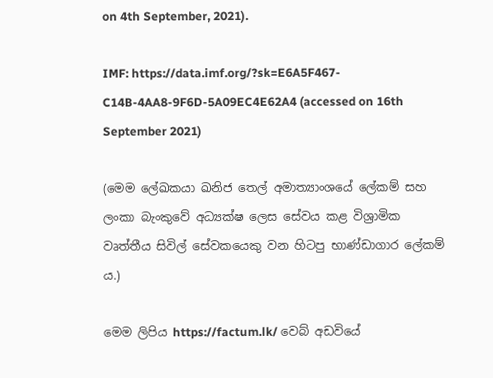on 4th September, 2021).

IMF: https://data.imf.org/?sk=E6A5F467-C14B-4AA8-9F6D-5A09EC4E62A4 (accessed on 16th September 2021)

(මෙම ලේඛකයා ඛනිජ තෙල් අමාත්‍යාංශයේ ලේකම් සහ ලංකා බැංකුවේ අධ්‍යක්ෂ ලෙස සේවය කළ විශ්‍රාමික වෘත්තීය සිවිල් සේවකයෙකු වන හිටපු භාණ්ඩාගාර ලේකම් ය.)

මෙම ලිපිය https://factum.lk/ වෙබ් අඩවියේ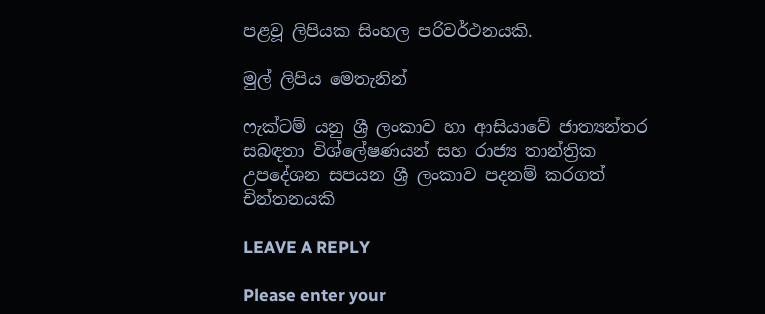පළවූ ලිපියක සිංහල පරිවර්ථනයකි.

මුල් ලිපිය මෙතැනින්

ෆැක්ටම් යනු ශ්‍රී ලංකාව හා ආසියාවේ ජාත්‍යන්තර සබඳතා විශ්ලේෂණයන් සහ රාජ්‍ය තාන්ත්‍රික උපදේශන සපයන ශ්‍රී ලංකාව පදනම් කරගත් චින්තනයකි

LEAVE A REPLY

Please enter your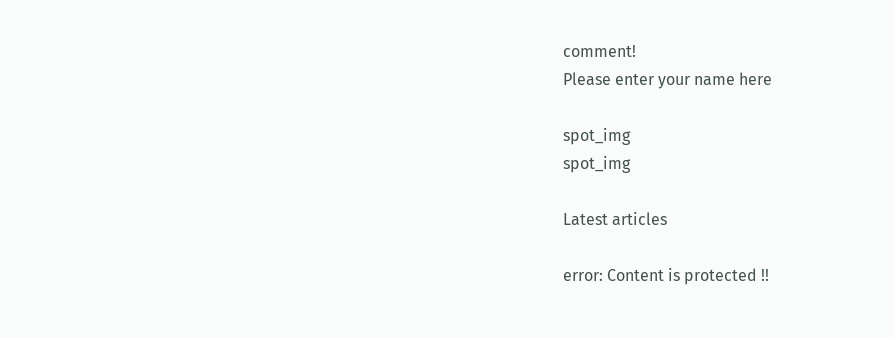comment!
Please enter your name here

spot_img
spot_img

Latest articles

error: Content is protected !!